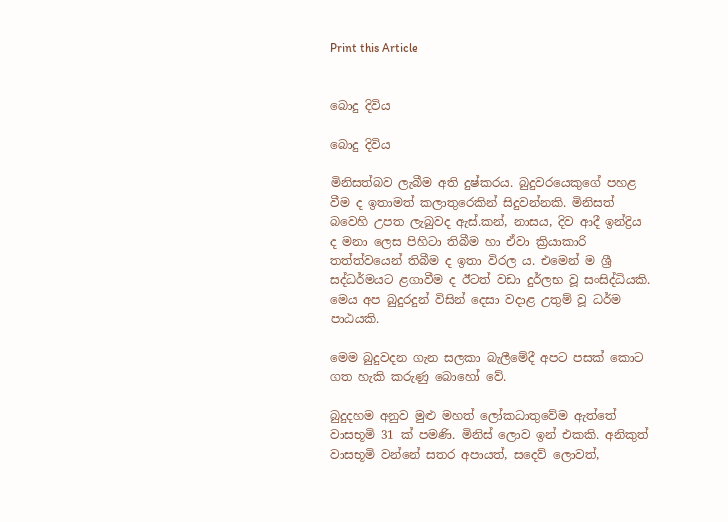Print this Article


බොදු දිවිය

බොදු දිවිය

මිනිසත්බව ලැබීම අති දුෂ්කරය. බුදුවරයෙකුගේ පහළ වීම ද ඉතාමත් කලාතුරෙකින් සිදුවන්නකි. මිනිසත් බවෙහි උපත ලැබුවද ඇස්.කන්, නාසය, දිව ආදී ඉන්ද්‍රිය ද මනා ලෙස පිහිටා තිබීම හා ඒවා ක්‍රියාකාරි තත්ත්වයෙන් තිබීම ද ඉතා විරල ය. එමෙන් ම ශ්‍රී සද්ධර්මයට ළගාවීම ද ඊටත් වඩා දුර්ලභ වූ සංසිද්ධියකි. මෙය අප බුදුරදුන් විසින් දෙසා වදාළ උතුම් වූ ධර්ම පාඨයකි.

මෙම බුදුවදන ගැන සලකා බැලීමේදී අපට පසක් කොට ගත හැකි කරුණු බොහෝ වේ.

බුදුදහම අනුව මුළු මහත් ලෝකධාතුවේම ඇත්තේ වාසභූමි 31 ක් පමණි. මිනිස් ලොව ඉන් එකකි. අනිකුත් වාසභූමි වන්නේ සතර අපායත්, සදෙව් ලොවත්,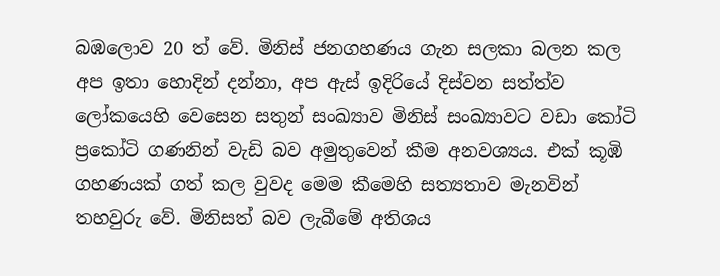බඹලොව 20 ත් වේ. මිනිස් ජනගහණය ගැන සලකා බලන කල අප ඉතා හොදින් දන්නා, අප ඇස් ඉදිරියේ දිස්වන සත්ත්ව ලෝකයෙහි වෙසෙන සතුන් සංඛ්‍යාව මිනිස් සංඛ්‍යාවට වඩා කෝටි ප්‍රකෝටි ගණනින් වැඩි බව අමුතුවෙන් කීම අනවශ්‍යය. එක් කූඹි ගහණයක් ගත් කල වුවද මෙම කීමෙහි සත්‍යතාව මැනවින් තහවුරු වේ. මිනිසත් බව ලැබීමේ අතිශය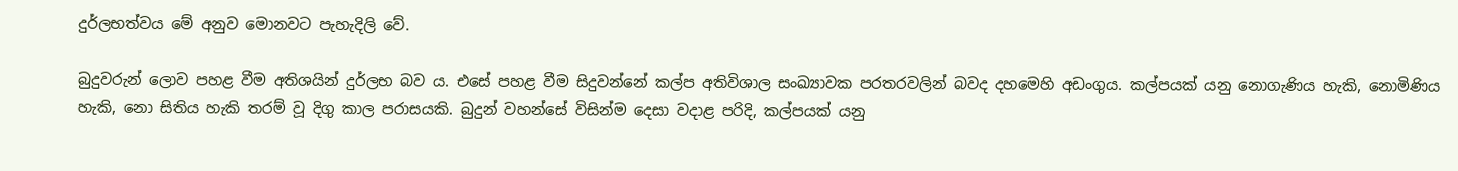දුර්ලභත්වය මේ අනුව මොනවට පැහැදිලි වේ.

බුදුවරුන් ලොව පහළ වීම අතිශයින් දුර්ලභ බව ය. එසේ පහළ වීම සිදුවන්නේ කල්ප අතිවිශාල සංඛ්‍යාවක පරතරවලින් බවද දහමෙහි අඩංගුය. කල්පයක් යනු නොගැණිය හැකි, නොමිණිය හැකි, නො සිතිය හැකි තරම් වූ දිගු කාල පරාසයකි. බුදුන් වහන්සේ විසින්ම දෙසා වදාළ පරිදි, කල්පයක් යනු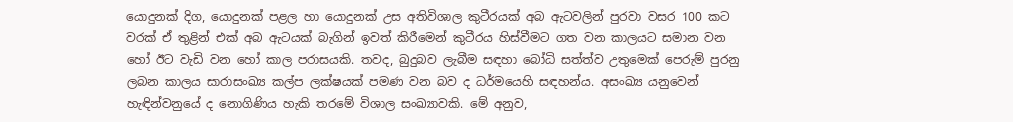යොදුනක් දිග, යොදුනක් පළල හා යොදුනක් උස අතිවිශාල කුටීරයක් අබ ඇටවලින් පුරවා වසර 100 කට වරක් ඒ තුළින් එක් අබ ඇටයක් බැගින් ඉවත් කිරීමෙන් කුටීරය හිස්වීමට ගත වන කාලයට සමාන වන හෝ ඊට වැඩි වන හෝ කාල පරාසයකි. තවද, බුදුබව ලැබීම සඳහා බෝධි සත්ත්ව උතුමෙක් පෙරුම් පුරනු ලබන කාලය සාරාසංඛ්‍ය කල්ප ලක්ෂයක් පමණ වන බව ද ධර්මයෙහි සඳහන්ය. අසංඛ්‍ය යනුවෙන් හැඳින්වනුයේ ද නොගිණිය හැකි තරමේ විශාල සංඛ්‍යාවකි. මේ අනුව,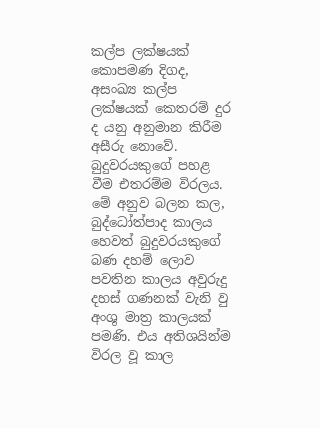කල්ප ලක්ෂයක් කොපමණ දිගද, අසංඛ්‍ය කල්ප ලක්ෂයක් කෙතරම් දුර ද යනු අනුමාන කිරීම අසීරු නොවේ. බුදුවරයකුගේ පහළ වීම එතරම්ම විරලය. මේ අනුව බලන කල, බුද්ධෝත්පාද කාලය හෙවත් බුදුවරයකුගේ බණ දහම් ලොව පවතින කාලය අවුරුදු දහස් ගණනක් වැනි වු අංශු මාත්‍ර කාලයක් පමණි. එය අතිශයින්ම විරල වූ කාල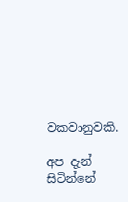වකවානුවකි.

අප දැන් සිටින්නේ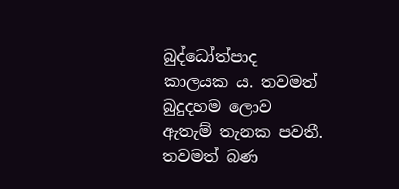බුද්ධෝත්පාද කාලයක ය. තවමත් බුදුදහම ලොව ඇතැම් තැනක පවතී. තවමත් බණ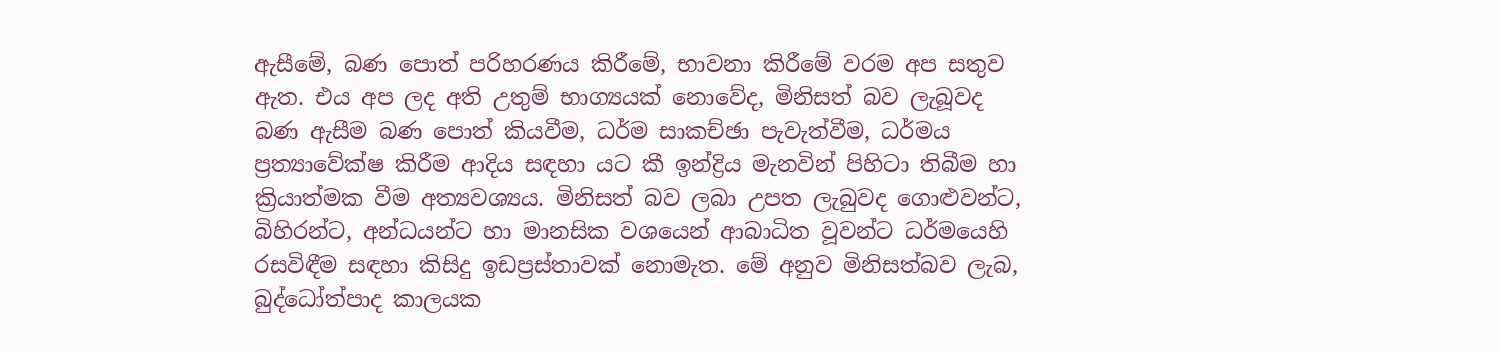ඇසීමේ, බණ පොත් පරිහරණය කිරීමේ, භාවනා කිරීමේ වරම අප සතුව ඇත. එය අප ලද අති උතුම් භාග්‍යයක් නොවේද, මිනිසත් බව ලැබූවද බණ ඇසීම බණ පොත් කියවීම, ධර්ම සාකච්ඡා පැවැත්වීම, ධර්මය ප්‍රත්‍යාවේක්ෂ කිරීම ආදිය සඳහා යට කී ඉන්ද්‍රිය මැනවින් පිහිටා තිබීම හා ක්‍රියාත්මක වීම අත්‍යවශ්‍යය. මිනිසත් බව ලබා උපත ලැබුවද ගොළුවන්ට, බිහිරන්ට, අන්ධයන්ට හා මානසික වශයෙන් ආබාධිත වූවන්ට ධර්මයෙහි රසවිඳීම සඳහා කිසිදු ඉඩප්‍රස්තාවක් නොමැත. මේ අනුව මිනිසත්බව ලැබ, බුද්ධෝත්පාද කාලයක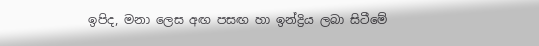ඉපිද, මනා ලෙස අඟ පසඟ හා ඉන්ද්‍රිය ලබා සිටීමේ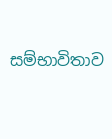සම්භාවිතාව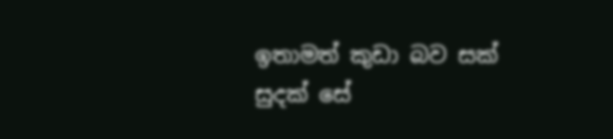ඉතාමත් කුඩා බව සක් සුදක් සේ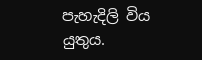පැහැදිලි විය යුතුය.